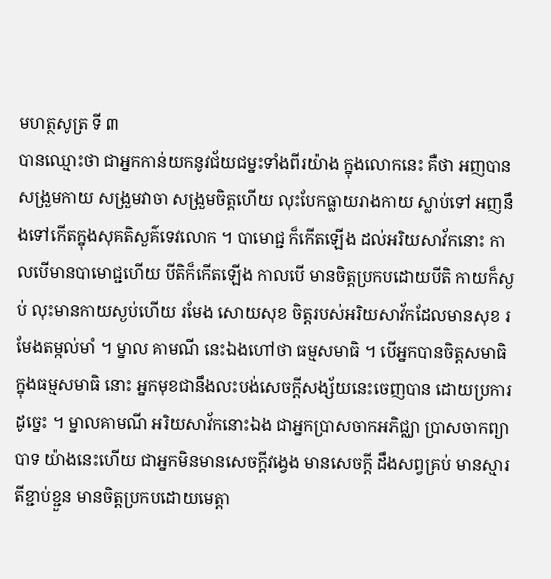មហត្ថសូត្រ ទី ៣
បានឈ្មោះថា ជាអ្នកកាន់យកនូវជ័យជម្នះទាំងពីរយ៉ាង ក្នុងលោកនេះ គឺថា អញបានសង្រួមកាយ សង្រួមវាចា សង្រួមចិត្តហើយ លុះបែកធ្លាយរាងកាយ ស្លាប់ទៅ អញនឹងទៅកើតក្នុងសុគតិសួគ៌ទេវលោក ។ បាមោជ្ជ ក៏កើតឡើង ដល់អរិយសាវ័កនោះ កាលបើមានបាមោជ្ជហើយ បីតិក៏កើតឡើង កាលបើ មានចិត្តប្រកបដោយបីតិ កាយក៏ស្ងប់ លុះមានកាយស្ងប់ហើយ រមែង សោយសុខ ចិត្តរបស់អរិយសាវ័កដែលមានសុខ រមែងតម្កល់មាំ ។ ម្នាល គាមណី នេះឯងហៅថា ធម្មសមាធិ ។ បើអ្នកបានចិត្តសមាធិក្នុងធម្មសមាធិ នោះ អ្នកមុខជានឹងលះបង់សេចក្តីសង្ស័យនេះចេញបាន ដោយប្រការដូច្នេះ ។ ម្នាលគាមណី អរិយសាវ័កនោះឯង ជាអ្នកប្រាសចាកអភិជ្ឈា ប្រាសចាកព្យាបាទ យ៉ាងនេះហើយ ជាអ្នកមិនមានសេចក្តីវង្វេង មានសេចក្តី ដឹងសព្វគ្រប់ មានស្មារតីខ្ជាប់ខ្ជួន មានចិត្តប្រកបដោយមេត្តា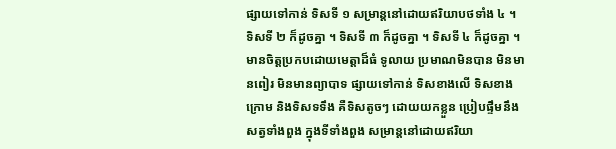ផ្សាយទៅកាន់ ទិសទី ១ សម្រាន្តនៅដោយឥរិយាបថទាំង ៤ ។ ទិសទី ២ ក៏ដូចគ្នា ។ ទិសទី ៣ ក៏ដូចគ្នា ។ ទិសទី ៤ ក៏ដូចគ្នា ។ មានចិត្តប្រកបដោយមេត្តាដ៏ធំ ទូលាយ ប្រមាណមិនបាន មិនមានពៀរ មិនមានព្យាបាទ ផ្សាយទៅកាន់ ទិសខាងលើ ទិសខាងក្រោម និងទិសទទឹង គឺទិសតូចៗ ដោយយកខ្លួន ប្រៀបផ្ទឹមនឹងសត្វទាំងពួង ក្នុងទីទាំងពួង សម្រាន្តនៅដោយឥរិយា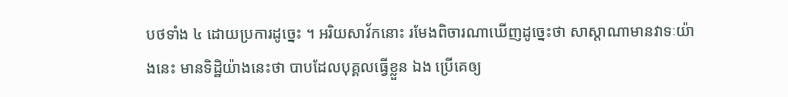បថទាំង ៤ ដោយប្រការដូច្នេះ ។ អរិយសាវ័កនោះ រមែងពិចារណាឃើញដូច្នេះថា សាស្តាណាមានវាទៈយ៉ាងនេះ មានទិដ្ឋិយ៉ាងនេះថា បាបដែលបុគ្គលធ្វើខ្លួន ឯង ប្រើគេឲ្យ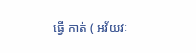ធ្វើ កាត់ ( អវ័យវៈ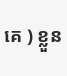គេ ) ខ្លួន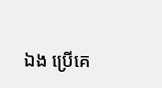ឯង ប្រើគេ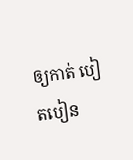ឲ្យកាត់ បៀតបៀន